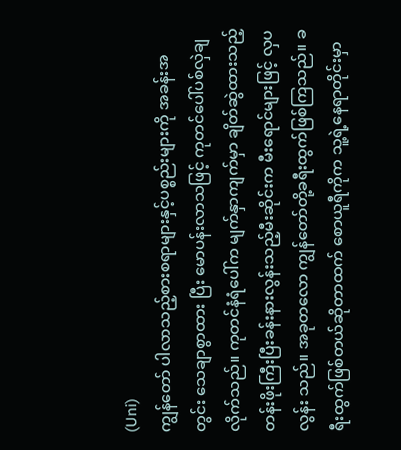(Uni)
ကျွန်တော် ပါလာသည့်စားစရာများနှင့်ပစ္စည်းများကို အခန်းအတွင်း သေချာစွာထား ပြီး မောပန်းလာသဖြင့် ကုတင်ပေါ်ပစ်လှဲချလိုက်သည်။ ကုတင်နံရံပေါ်က မျက်နှာကျက်မှာ ချိတ်ဆွဲထားသည့် တန်းဖိုးကြီးပြီးခန်းနားလွန်းသည့်မီးဆိုင်းက မီးရောင်များဖြင့် လှပလွန်း သည်။ အခုတလော ကျွန်တော်တို့ခရီးထွက်ဖြစ်ကြသည်။ ခရီးထွက်ဖြစ်တယ်ဆိုတာထက် စောယူရီကိုက သူ့ရဲ့နေရာတိုင်းမှာ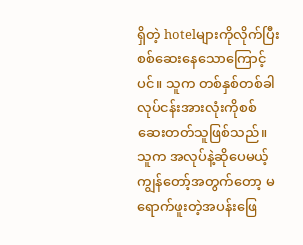ရှိတဲ့ hotelများကိုလိုက်ပြီး စစ်ဆေးနေသောကြောင့်ပင်။ သူက တစ်နှစ်တစ်ခါ လုပ်ငန်းအားလုံးကိုစစ်ဆေးတတ်သူဖြစ်သည်။ သူက အလုပ်နဲ့ဆိုပေမယ့် ကျွန်တော့်အတွက်တော့ မရောက်ဖူးတဲ့အပန်းဖြေ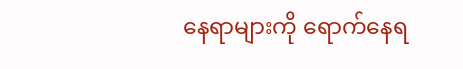နေရာများကို ရောက်နေရ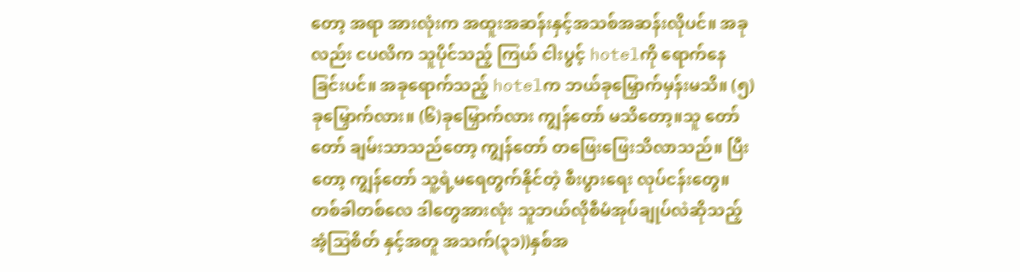တော့ အရာ အားလုံးက အထူးအဆန်းနှင့်အသစ်အဆန်းလိုပင်။ အခုလည်း ငပလိက သူပိုင်သည့် ကြယ် ငါးပွင့် hotelကို ရောက်နေခြင်းပင်။ အခုရောက်သည့် hotelက ဘယ်ခုမြှောက်မှန်းမသိ။ (၅)ခုမြှောက်လား။ (၆)ခုမြှောက်လား ကျွန်တော် မသိတော့။သူ တော်တော် ချမ်းသာသည်တော့ ကျွန်တော် တဖြေးဖြေးသိလာသည်။ ပြီးတော့ ကျွန်တော် သူ့ရဲ့မရေတွက်နိုင်တဲ့ စီးပွားရေး လုပ်ငန်းတွေ။ တစ်ခါတစ်လေ ဒါတွေအားလုံး သူဘယ်လိုစီမံအုပ်ချုပ်လဲဆိုသည့် အံ့သြစိတ် နှင့်အတူ အသက်(၃၁))နှစ်အ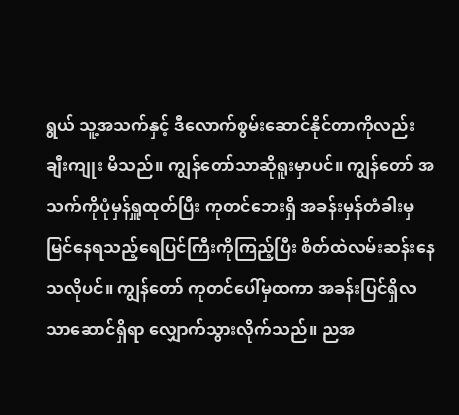ရွယ် သူ့အသက်နှင့် ဒီလောက်စွမ်းဆောင်နိုင်တာကိုလည်း ချီးကျုး မိသည်။ ကျွန်တော်သာဆိုရူးမှာပင်။ ကျွန်တော် အသက်ကိုပုံမှန်ရှူထုတ်ပြီး ကုတင်ဘေးရှိ အခန်းမှန်တံခါးမှ မြင်နေရသည့်ရေပြင်ကြီးကိုကြည့်ပြီး စိတ်ထဲလမ်းဆန်းနေသလိုပင်။ ကျွန်တော် ကုတင်ပေါ်မှထကာ အခန်းပြင်ရှိလသာဆောင်ရှိရာ လျှောက်သွားလိုက်သည်။ ညအ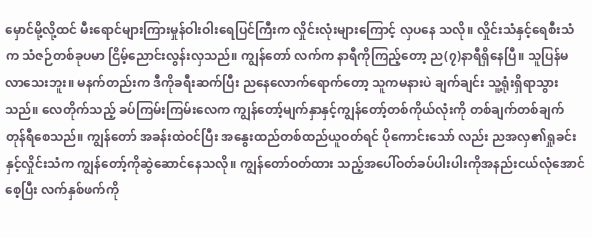မှောင်မို့လို့ထင် မီးရောင်များကြားမှုန်ဝါးဝါးရေပြင်ကြီးက လှိုင်းလုံးများကြောင့် လှပနေ သလို။ လှိုင်းသံနှင့်ရေစီးသံက သံဇဉ်တစ်ခုပမာ ငြိမ့်ညောင်းလွန်းလှသည်။ ကျွန်တော် လက်က နာရီကိုကြည့်တော့ ည(၇)နာရီရှိနေပြီ။ သူပြန်မလာသေးဘူး။ မနက်တည်းက ဒီကိုခရီးဆက်ပြီး ညနေလောက်ရောက်တော့ သူကမနားပဲ ချက်ချင်း သူ့ရုံးရှိရာသွားသည်။ လေတိုက်သည့် ခပ်ကြမ်းကြမ်းလေက ကျွန်တော့်မျက်နှာနှင့်ကျွန်တော့်တစ်ကိုယ်လုံးကို တစ်ချက်တစ်ချက် တုန်ရီစေသည်။ ကျွန်တော် အခန်းထဲဝင်ပြီး အနွေးထည်တစ်ထည်ယူဝတ်ရင် ပိုကောင်းသော် လည်း ညအလှ၏ရှုခင်းနှင့်လှိုင်းသံက ကျွန်တော့်ကိုဆွဲဆောင်နေသလို။ ကျွန်တော်ဝတ်ထား သည့်အပေါ်ဝတ်ခပ်ပါးပါးကိုအနည်းငယ်လုံအောင်စေ့ပြီး လက်နှစ်ဖက်ကို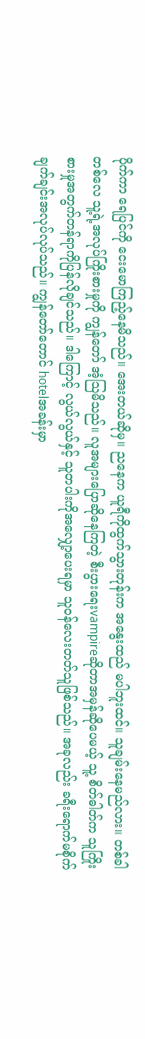ပိုက်ကာ ရေပြင်ကို ငေးမောကြည့်နေမိသည်။ အေးတယ်ဆိုမှ။ ညနေက ယူရီကိုထွက်သွားတုန်းက အနွေးထည် မပါဘူးထင်။ သူချမ်းနေမည်လား။ တစ်ခါတစ်လေ သူ့ရဲ့အလုပ်ကြိုးစားမှုကို ကျွန်တော် အံ့သြမိသည်။ လူအများပြောဆိုနေကြတဲ့ စီးပွားရေးvampireဆိုတာအမှန်ဆိုပေမယ့် သူ့ စိတ်ဓါတ်က သူကြိုးစားမှုအတွက်တန်ရာကိုပြန်လိုချင်သည်။ ဒါကြောင့် လွယ်လွယ်နှင့် သူတပါးကိုအလျှော့ပေးရမှာ သူဝန်လေးတတ်သူဖြစ်သည်။ အခုလည်း ခရီးရောက်မစိုက် ချက်ချင်းအလုပ်လုပ်သည်။ ကျွန်တော်တောင် hotelအခန်းမှာ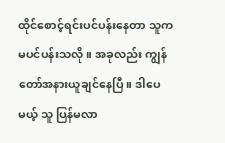ထိုင်စောင့်ရင်းပင်ပန်းနေတာ သူကမပင်ပန်းသလို။ အခုလည်း ကျွန်တော်အနားယူချင်နေပြီ။ ဒါပေမယ့် သူ ပြန်မလာ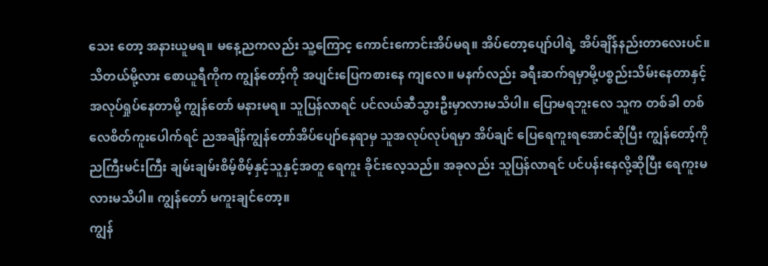သေး တော့ အနားယူမရ။ မနေ့ညကလည်း သူ့ကြောင့ ကောင်းကောင်းအိပ်မရ။ အိပ်တော့ပျော်ပါရဲ့ အိပ်ချိန်နည်းတာလေးပင်။ သိတယ်မို့လား စောယူရီကိုက ကျွန်တော့်ကို အပျင်းပြေကစားနေ ကျလေ။ မနက်လည်း ခရီးဆက်ရမှာမို့ပစ္စည်းသိမ်းနေတာနှင့်အလုပ်ရှုပ်နေတာမို့ ကျွန်တော် မနားမရ။ သူပြန်လာရင် ပင်လယ်ဆီသွားဦးမှာလားမသိပါ။ ပြောမရဘူးလေ သူက တစ်ခါ တစ်လေစိတ်ကူးပေါက်ရင် ညအချိန်ကျွန်တော်အိပ်ပျော်နေရာမှ သူအလုပ်လုပ်ရမှာ အိပ်ချင် ပြေရေကူးရအောင်ဆိုပြီး ကျွန်တော့်ကိုညကြီးမင်းကြီး ချမ်းချမ်းစိမ့်စိမ့်နှင့်သူနှင့်အတူ ရေကူး ခိုင်းလေ့သည်။ အခုလည်း သူပြန်လာရင် ပင်ပန်းနေလို့ဆိုပြီး ရေကူးမလားမသိပါ။ ကျွန်တော် မကူးချင်တော့။
ကျွန်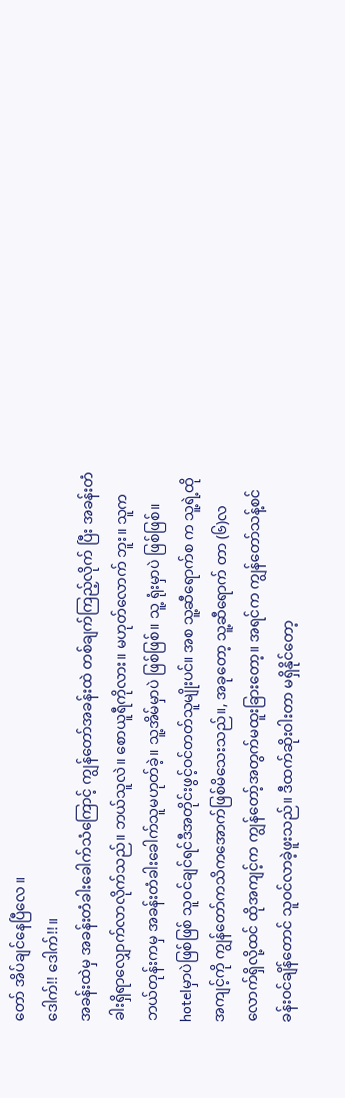တော် အိပ်ချင်နေပြီလေ ။
ဒေါက်!! ဒေါက်!!။
အခန်းထဲမှ အခန်းတံခါးခေါက်သံကြောင့် ကျွန်တော်အခန်းထဲ တစ်ချက်ကြည့်လိုက် ပြီး အခန်းတံခါးရှိရာလျှောက်လာလိုက်သည်။ ဘယ်သူလဲ။ စောယူရီကိုလား။ မဟုတ်လောက် ဘူး။ သူက ဘယ်တုန်းကမှ အခန်းတံခါးခေါက်သူမဟုတ်ခဲ့။ သူ့အိမ်မှာပဲ ဖြစ်ဖြစ်။ သူ့ ရုံးမှာပဲ ဖြစ်ဖြစ်။ hotelမှာပဲဖြစ်ဖြစ် သူဝင်ချင်ရင်ဒီအတိုင်းဖွင့်ဝင်တတ်သူမျိုးပင်။ အစ သူ့ဆီရောက်စ က သူ့ရဲ့ထိုအကျင့်ကို ကျွန်တော်ကသိကအောက်ဖြစ်မိသေးသည်။, အခုတော့ သူ့ဆီရောက် တာ (၆)လလောက်ရှိလို့ထင် ထိုအကျင့်က ကျွန်တော့်အတွက်မထူးခြားတော့။ အရင်က ကျွန်တော်သန့်စင်ခန်းဝင်ချိန်တောင် သူဝင်လာခဲ့ဖူးသည်။ ဒီထက်ဆိုးဝါးတာ မရှိနိုင်တော့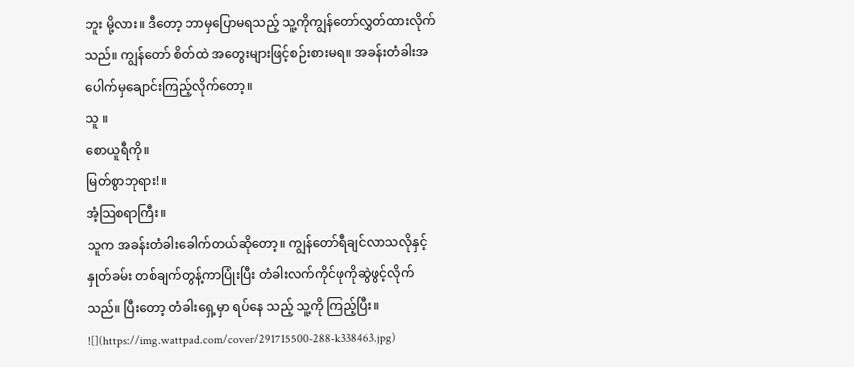ဘူး မို့လား။ ဒီတော့ ဘာမှပြောမရသည့် သူ့ကိုကျွန်တော်လွှတ်ထားလိုက်သည်။ ကျွန်တော် စိတ်ထဲ အတွေးများဖြင့်စဉ်းစားမရ။ အခန်းတံခါးအပေါက်မှချောင်းကြည့်လိုက်တော့။
သူ ။
စောယူရီကို။
မြတ်စွာဘုရား!။
အံ့သြစရာကြီး။
သူက အခန်းတံခါးခေါက်တယ်ဆိုတော့။ ကျွန်တော်ရီချင်လာသလိုနှင့် နှုတ်ခမ်း တစ်ချက်တွန့်ကာပြုံးပြီး တံခါးလက်ကိုင်ဖုကိုဆွဲဖွင့်လိုက်သည်။ ပြီးတော့ တံခါးရှေ့မှာ ရပ်နေ သည့် သူ့ကို ကြည့်ပြီး။
![](https://img.wattpad.com/cover/291715500-288-k338463.jpg)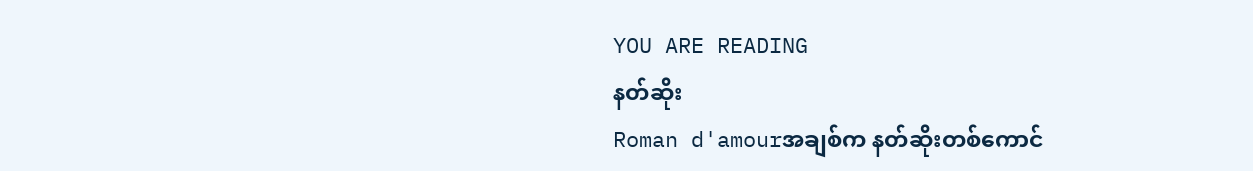YOU ARE READING
နတ်ဆိုး
Roman d'amourအချစ်က နတ်ဆိုးတစ်ကောင်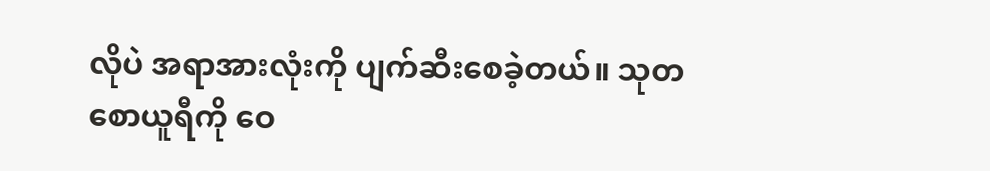လိုပဲ အရာအားလုံးကို ပျက်ဆီးစေခဲ့တယ်။ သုတ စောယူရီကို ဝေ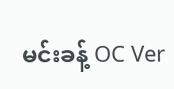မင်းခန့် OC Ver